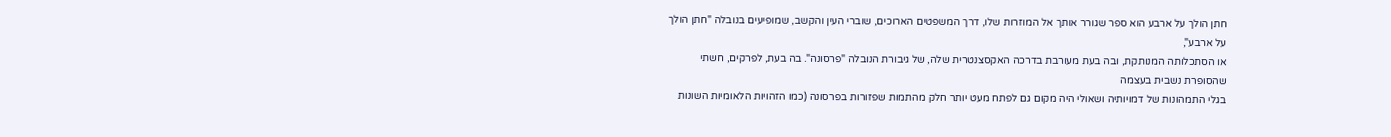חתן הולך על ארבע הוא ספר שגורר אותך אל המוזרות שלו, דרך המשפטים הארוכים, שוברי העין והקשב, שמופיעים בנובלה "חתן הולך על ארבע",
או הסתכלותה המנותקת, ובה בעת מעורבת בדרכה האקסצנטרית שלה, של גיבורת הנובלה "פרסונה". בה בעת, לפרקים, חשתי שהסופרת נשבית בעצמה
בגלי התמהונות של דמויותיה ושאולי היה מקום גם לפתח מעט יותר חלק מהתמות שפזורות בפרסונה (כמו הזהויות הלאומיות השונות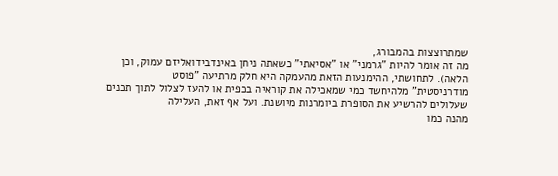שמתרוצצות בהמבורג,
מה זה אומר להיות "גרמני" או "אסיאתי" כשאתה ניחן באינדבידואליזם עמוק, וכן הלאה). לתחושתי, ההימנעות הזאת מהעמקה היא חלק מרתיעה "פוסט
מודרניסטית" מלהיחשד כמי שמאכילה את קוראיה בכפית או להעז לצלול לתוך תכנים שעלולים להרשיע את הסופרת ביומרנות מיושנת. ועל אף זאת, העלילה
מהנה כמו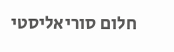חלום סוריאליסטי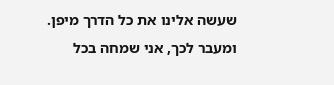שעשה אלינו את כל הדרך מיפן. ומעבר לכך, אני שמחה בכל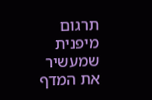תרגום מיפנית שמעשיר את המדף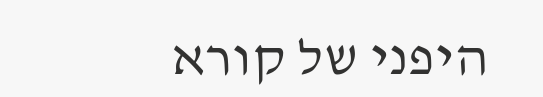היפני של קורא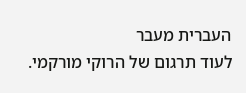העברית מעבר
לעוד תרגום של הרוקי מורקמי.